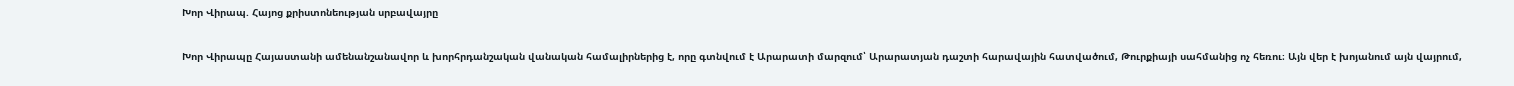Խոր Վիրապ. Հայոց քրիստոնեության սրբավայրը

Խոր Վիրապը Հայաստանի ամենանշանավոր և խորհրդանշական վանական համալիրներից է, որը գտնվում է Արարատի մարզում՝ Արարատյան դաշտի հարավային հատվածում, Թուրքիայի սահմանից ոչ հեռու։ Այն վեր է խոյանում այն վայրում,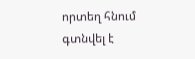որտեղ հնում գտնվել է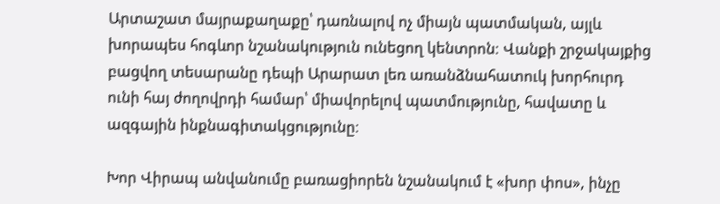Արտաշատ մայրաքաղաքը՝ դառնալով ոչ միայն պատմական, այլև խորապես հոգևոր նշանակություն ունեցող կենտրոն։ Վանքի շրջակայքից բացվող տեսարանը դեպի Արարատ լեռ առանձնահատուկ խորհուրդ ունի հայ ժողովրդի համար՝ միավորելով պատմությունը, հավատը և ազգային ինքնագիտակցությունը։

Խոր Վիրապ անվանումը բառացիորեն նշանակում է «խոր փոս», ինչը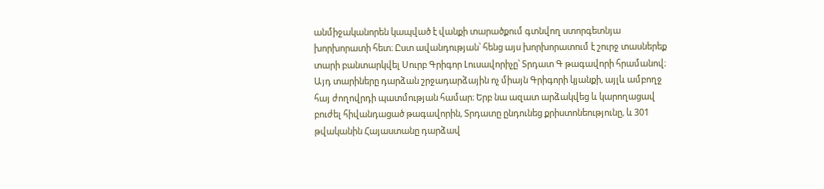անմիջականորեն կապված է վանքի տարածքում գտնվող ստորգետնյա խորխորատի հետ։ Ըստ ավանդության՝ հենց այս խորխորատում է շուրջ տասներեք տարի բանտարկվել Սուրբ Գրիգոր Լուսավորիչը՝ Տրդատ Գ թագավորի հրամանով։ Այդ տարիները դարձան շրջադարձային ոչ միայն Գրիգորի կյանքի, այլև ամբողջ հայ ժողովրդի պատմության համար։ Երբ նա ազատ արձակվեց և կարողացավ բուժել հիվանդացած թագավորին, Տրդատը ընդունեց քրիստոնեությունը, և 301 թվականին Հայաստանը դարձավ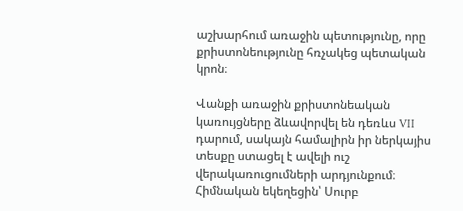աշխարհում առաջին պետությունը, որը քրիստոնեությունը հռչակեց պետական կրոն։

Վանքի առաջին քրիստոնեական կառույցները ձևավորվել են դեռևս VII դարում, սակայն համալիրն իր ներկայիս տեսքը ստացել է ավելի ուշ վերակառուցումների արդյունքում։ Հիմնական եկեղեցին՝ Սուրբ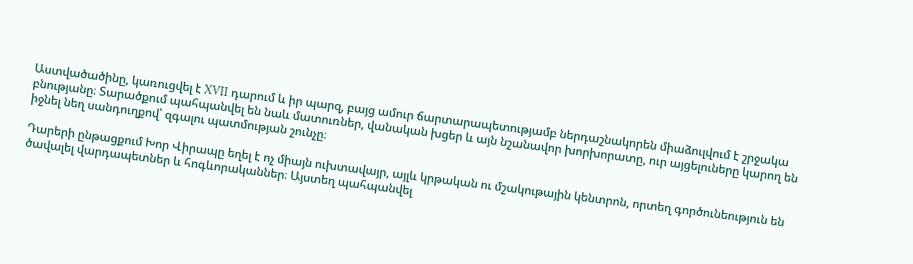Աստվածածինը, կառուցվել է XVII դարում և իր պարզ, բայց ամուր ճարտարապետությամբ ներդաշնակորեն միաձուլվում է շրջակա բնությանը։ Տարածքում պահպանվել են նաև մատուռներ, վանական խցեր և այն նշանավոր խորխորատը, ուր այցելուները կարող են իջնել նեղ սանդուղքով՝ զգալու պատմության շունչը։

Դարերի ընթացքում Խոր Վիրապը եղել է ոչ միայն ուխտավայր, այլև կրթական ու մշակութային կենտրոն, որտեղ գործունեություն են ծավալել վարդապետներ և հոգևորականներ։ Այստեղ պահպանվել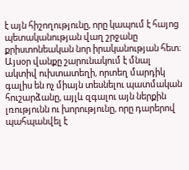է այն հիշողությունը, որը կապում է հայոց պետականության վաղ շրջանը քրիստոնեական նոր իրականության հետ։ Այսօր վանքը շարունակում է մնալ ակտիվ ուխտատեղի, որտեղ մարդիկ գալիս են ոչ միայն տեսնելու պատմական հուշարձանը, այլև զգալու այն ներքին լռությունն ու խորությունը, որը դարերով պահպանվել է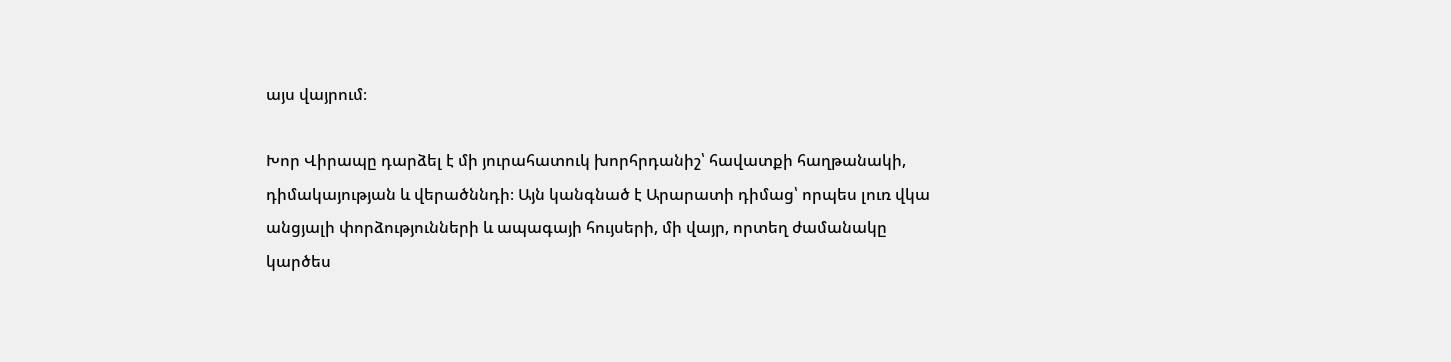այս վայրում։

Խոր Վիրապը դարձել է մի յուրահատուկ խորհրդանիշ՝ հավատքի հաղթանակի, դիմակայության և վերածննդի։ Այն կանգնած է Արարատի դիմաց՝ որպես լուռ վկա անցյալի փորձությունների և ապագայի հույսերի, մի վայր, որտեղ ժամանակը կարծես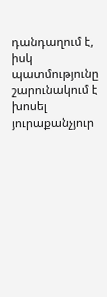դանդաղում է, իսկ պատմությունը շարունակում է խոսել յուրաքանչյուր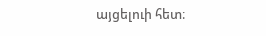այցելուի հետ։